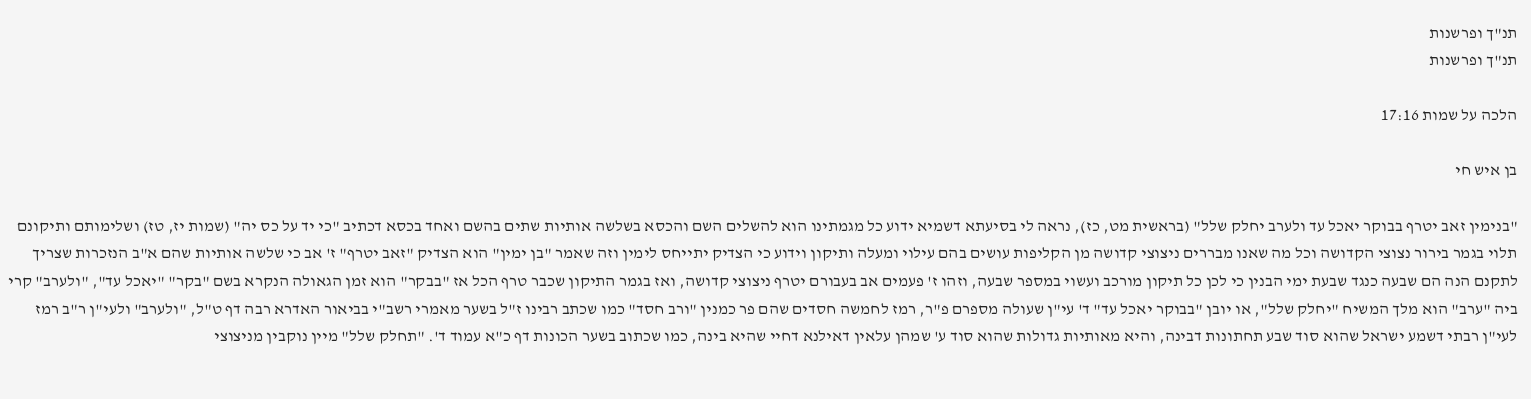תנ"ך ופרשנות
תנ"ך ופרשנות

הלכה על שמות 17:16

בן איש חי

"בנימין זאב יטרף בבוקר יאכל עד ולערב יחלק שלל" (בראשית מט, כז), נראה לי בסיעתא דשמיא ידוע כל מגמתינו הוא להשלים השם והכסא בשלשה אותיות שתים בהשם ואחד בכסא דכתיב "כי יד על כס יה" (שמות יז, טז) ושלימותם ותיקונם תלוי בגמר בירור נצוצי הקדושה וכל מה שאנו מבררים ניצוצי קדושה מן הקליפות עושים בהם עילוי ומעלה ותיקון וידוע כי הצדיק יתייחס לימין וזה שאמר "בן ימין" הוא הצדיק "זאב יטרף" ז' אב כי שלשה אותיות שהם א"ב הנזכרות שצריך לתקנם הנה הם שבעה כנגד שבעת ימי הבנין כי לכן כל תיקון מורכב ועשוי במספר שבעה, וזהו ז' פעמים אב בעבורם יטרף ניצוצי קדושה, ואז בגמר התיקון שכבר טרף הכל אז "בבקר" הוא זמן הגאולה הנקרא בשם "בקר" "יאכל עד", "ולערב" קרי ביה "ערב" הוא מלך המשיח "יחלק שלל", או יובן "בבוקר יאכל עד" ד' עי"ן שעולה מספרם פ"ר, רמז לחמשה חסדים שהם פר כמנין "ורב חסד" כמו שכתב רבינו ז"ל בשער מאמרי רשב"י בביאור האדרא רבה דף ט"ל, "ולערב" ולעי"ן ר"ב רמז לעי"ן רבתי דשמע ישראל שהוא סוד שבע תחתונות דבינה, והיא מאותיות גדולות שהוא סוד ע' שמהן עלאין דאילנא דחיי שהיא בינה, כמו שכתוב בשער הכונות דף כ"א עמוד ד'. "תחלק שלל" מיין נוקבין מניצוצי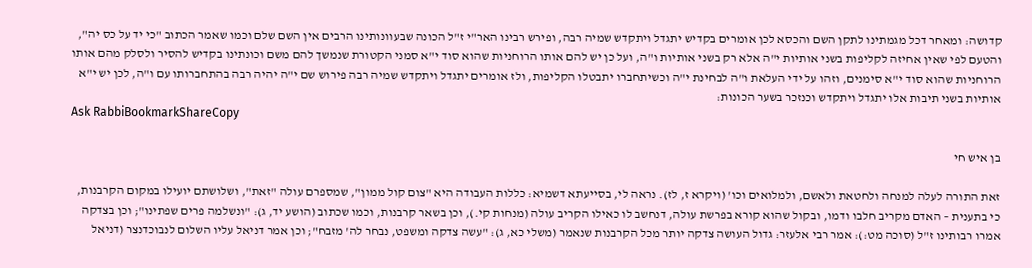קדושה: ומאחר דכל מגמתינו לתקן השם והכסא לכן אומרים בקדיש יתגדל ויתקדש שמיה רבה, ופירש רבינו האר"י ז"ל הכונה שבעוונותינו הרבים אין השם שלם וכמו שאמר הכתוב "כי יד על כס יה", והטעם לפי שאין אחיזה לקליפות בשני אותיות י"ה אלא רק בשני אותיות ו"ה, ועל כן יש להם אותו הרוחניות שהוא סוד י"א סמני הקטורת שנמשך להם משם וכונתינו בקדיש להסיר ולסלק מהם אותו הרוחניות שהוא סוד י"א סימנים, וזהו על ידי העלאת ו"ה לבחינת י"ה וכשיתחברו יתבטלו הקליפות, ולז אומרים יתגדל ויתקדש שמיה רבה פירוש שם י"ה יהיה רבה בהתחברותו עם ו"ה, לכן יש י"א אותיות בשני תיבות אלו יתגדל ויתקדש וכנזכר בשער הכונות:
Ask RabbiBookmarkShareCopy

בן איש חי

זאת התורה לעלה למנחה ולחטאת ולאשם, ולמלואים וכו' (ויקרא ז, לז). נראה לי, בסייעתא דשמיא: כללות העבודה היא "צום קול ממון", שמספרם עולה "זאת", ושלושתם יועילו במקום הקרבנות, כי בתענית – האדם מקריב חלבו ודמו, ובקול שהוא קורא בפרשת עולה, דנחשב לו כאילו הקריב עולה (מנחות קי.), וכן בשאר קרבנות, וכמו שכתוב (הושע יד, ג): "ונשלמה פרים שפתינו"; וכן בצדקה אמרו רבותינו ז"ל (סוכה מט:): אמר רבי אלעזר: גדול העושה צדקה יותר מכל הקרבנות שנאמר (משלי כא, ג): "עשה צדקה ומשפט, נבחר לה' מזבח"; וכן אמר דניאל עליו השלום לנבוכדנצר (דניאל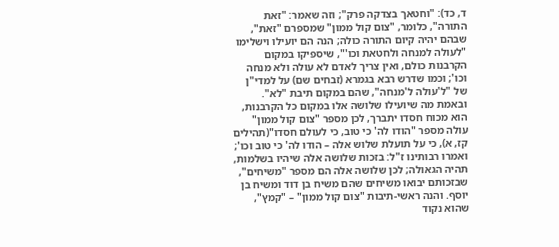ד, כד): "וחטאך בצדקה פרק"; וזה שאמר: "זאת התורה", כלומר, "צום קול ממון" שמספרם "זאת", שבהם יהיה קיום התורה כולה; הנה הם יועילו וישלימו "לעולה למנחה ולחטאת וכו'", שיספיקו במקום הקרבנות כולם, ואין צריך לאדם לא עולה ולא מנחה וכו'; וכמו שדרש רבא בגמרא (זבחים שם) על למדי"ן של "ל'עולה ל'מנחה", שהם במקום תיבת "לא". ובאמת מה שיועילו שלושה אלו במקום כל הקרבנות, הוא מכוח חסדו יתברך, לכן מספר "צום קול ממון" עולה מספר "הודו לה' כי טוב, כי לעולם חסדו"(תהילים קז, א), כי על תועלת שלוש אלה – הודו לה' כי טוב וכו'; ואמרו רבותינו ז"ל: בזכות שלושה אלה שיהיו בשלמות, תהיה הגאולה; לכן שלושה אלה הם מספר "משיחים", שבזכותם יבואו משיחים שהם משיח בן דוד ומשיח בן יוסף. והנה ראשי-תיבות "צום קול ממון" – "קמץ", שהוא נקוד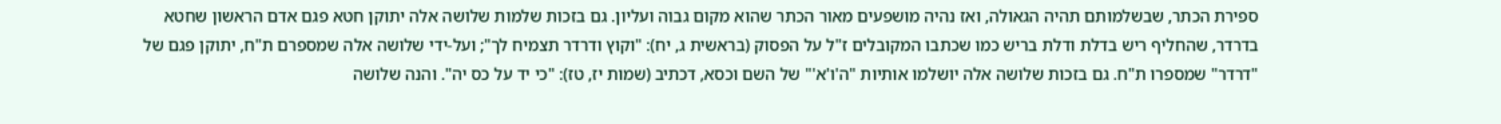ספירת הכתר, שבשלמותם תהיה הגאולה, ואז נהיה מושפעים מאור הכתר שהוא מקום גבוה ועליון. גם בזכות שלמות שלושה אלה יתוקן חטא פגם אדם הראשון שחטא בדרדר, שהחליף ריש בדלת ודלת בריש כמו שכתבו המקובלים ז"ל על הפסוק (בראשית ג, יח): "וקוץ ודרדר תצמיח לך"; ועל-ידי שלושה אלה שמספרם ת"ח, יתוקן פגם של "דרדר" שמספרו ת"ח. גם בזכות שלושה אלה יושלמו אותיות "ה'ו'א'" של השם וכסא, דכתיב (שמות יז, טז): "כי יד על כס יה". והנה שלושה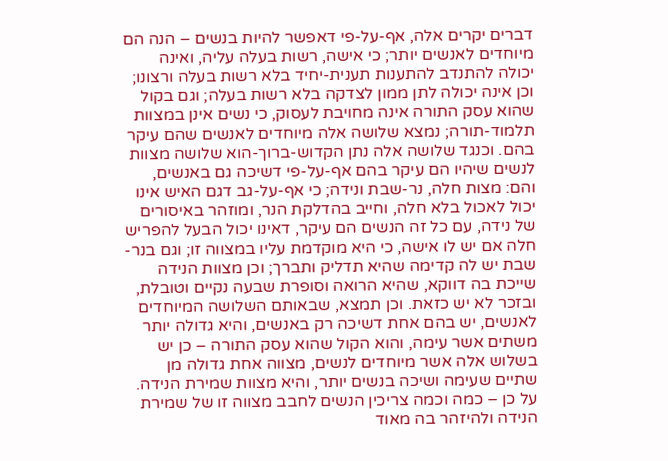דברים יקרים אלה, אף-על-פי דאפשר להיות בנשים – הנה הם מיוחדים לאנשים יותר; כי אישה, רשות בעלה עליה, ואינה יכולה להתנדב להתענות תענית-יחיד בלא רשות בעלה ורצונו; וכן אינה יכולה לתן ממון לצדקה בלא רשות בעלה; וגם בקול שהוא עסק התורה אינה מחויבת לעסוק, כי נשים אינן במצוות תלמוד-תורה; נמצא שלושה אלה מיוחדים לאנשים שהם עיקר בהם. וכנגד שלושה אלה נתן הקדוש-ברוך-הוא שלושה מצוות לנשים שיהיו הם עיקר בהם אף-על-פי דשיכה גם באנשים, והם: מצות חלה, נר-שבת ונידה; כי אף-על-גב דגם האיש אינו יכול לאכול בלא חלה, וחייב בהדלקת הנר, ומוזהר באיסורים של נידה, עם כל זה הנשים הם עיקר, דאינו יכול הבעל להפריש חלה אם יש לו אישה, כי היא מוקדמת עליו במצווה זו; וגם בנר-שבת יש לה קדימה שהיא תדליק ותברך; וכן מצוות הנידה שייכת בה דווקא, שהיא הרואה וסופרת שבעה נקיים וטובלת, ובזכר לא יש כזאת. וכן תמצא, שבאותם השלושה המיוחדים לאנשים, יש בהם אחת דשיכה רק באנשים, והיא גדולה יותר משתים אשר עימה, והוא הקול שהוא עסק התורה – כן יש בשלוש אלה אשר מיוחדים לנשים, מצווה אחת גדולה מן שתיים שעימה ושיכה בנשים יותר, והיא מצוות שמירת הנידה. על כן – כמה וכמה צריכין הנשים לחבב מצווה זו של שמירת הנידה ולהיזהר בה מאוד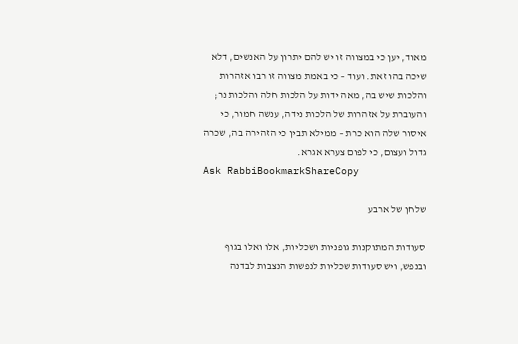מאוד, יען כי במצווה זו יש להם יתרון על האנשים, דלא שיכה בהו זאת. ועוד – כי באמת מצווה זו רבו אזהרות והלכות שיש בה, מאה ידות על הלכות חלה והלכות נר; והעוברת על אזהרות של הלכות נידה, ענשה חמור, כי איסור שלה הוא כרת – ממילא תבין כי הזהירה בה, שכרה גדול ועצום, כי לפום צערא אגרא.
Ask RabbiBookmarkShareCopy

שלחן של ארבע

סעודות המתוקנות גופניות ושכליות, אלו ואלו בגוף ובנפש, ויש סעודות שכליות לנפשות הנצבות לבדנה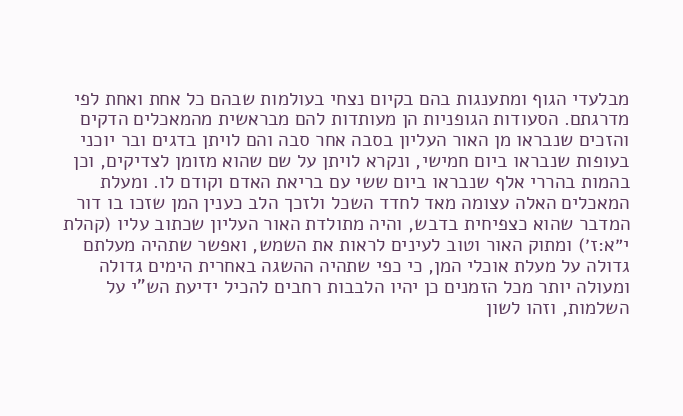מבלעדי הגוף ומתענגות בהם בקיום נצחי בעולמות שבהם כל אחת ואחת לפי מדרגתם. הסעודות הגופניות הן מעותדות להם מבראשית מהמאכלים הדקים והזכים שנבראו מן האור העליון בסבה אחר סבה והם לויתן בדגים ובר יוכני בעופות שנבראו ביום חמישי, ונקרא לויתן על שם שהוא מזומן לצדיקים, וכן בהמות בהררי אלף שנבראו ביום ששי עם בריאת האדם וקודם לו. ומעלת המאכלים האלה עצומה מאד לחדד השכל ולזכך הלב כענין המן שזכו בו דור המדבר שהוא כצפיחית בדבש, והיה מתולדת האור העליון שכתוב עליו (קהלת י״א:ז׳) ומתוק האור וטוב לעינים לראות את השמש, ואפשר שתהיה מעלתם גדולה על מעלת אוכלי המן, כי כפי שתהיה ההשגה באחרית הימים גדולה ומעולה יותר מכל הזמנים כן יהיו הלבבות רחבים להכיל ידיעת הש"י על השלמות, וזהו לשון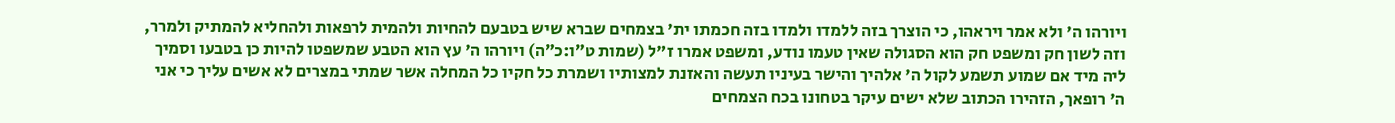ויורהו ה' ולא אמר ויראהו, כי הוצרך בזה ללמדו ולמדו בזה חכמתו ית' בצמחים שברא שיש בטבעם להחיות ולהמית לרפאות ולהחליא להמתיק ולמרר, וזה לשון חק ומשפט חק הוא הסגולה שאין טעמו נודע, ומשפט אמרו ז"ל (שמות ט״ו:כ״ה) ויורהו ה' עץ הוא הטבע שמשפטו להיות כן בטבעו וסמיך ליה מיד אם שמוע תשמע לקול ה' אלהיך והישר בעיניו תעשה והאזנת למצותיו ושמרת כל חקיו כל המחלה אשר שמתי במצרים לא אשים עליך כי אני ה' רופאך, הזהירו הכתוב שלא ישים עיקר בטחונו בכח הצמחים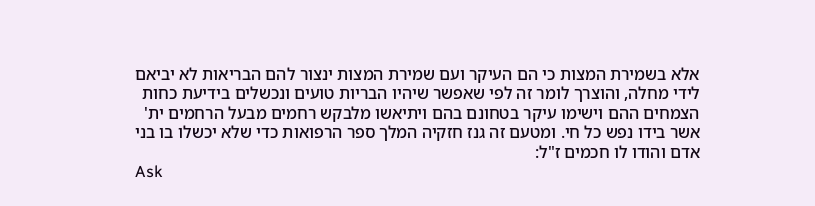אלא בשמירת המצות כי הם העיקר ועם שמירת המצות ינצור להם הבריאות לא יביאם לידי מחלה, והוצרך לומר זה לפי שאפשר שיהיו הבריות טועים ונכשלים בידיעת כחות הצמחים ההם וישימו עיקר בטחונם בהם ויתיאשו מלבקש רחמים מבעל הרחמים ית' אשר בידו נפש כל חי. ומטעם זה גנז חזקיה המלך ספר הרפואות כדי שלא יכשלו בו בני אדם והודו לו חכמים ז"ל:
Ask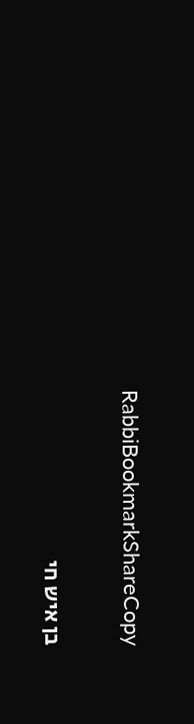RabbiBookmarkShareCopy

בן איש חי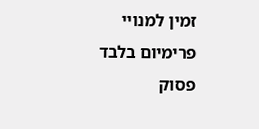זמין למנויי פרימיום בלבד
פסוק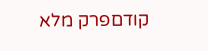קודםפרק מלא